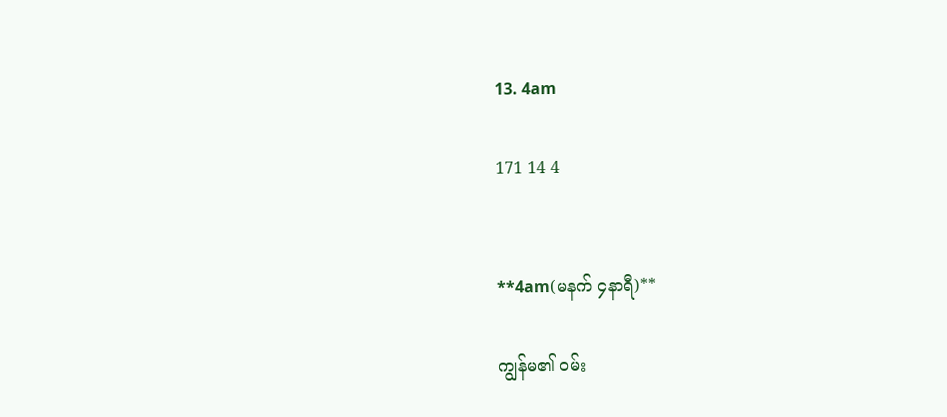13. 4am

171 14 4


**4am(မနက် ၄နာရီ)**

ကျွန်မ၏ ဝမ်း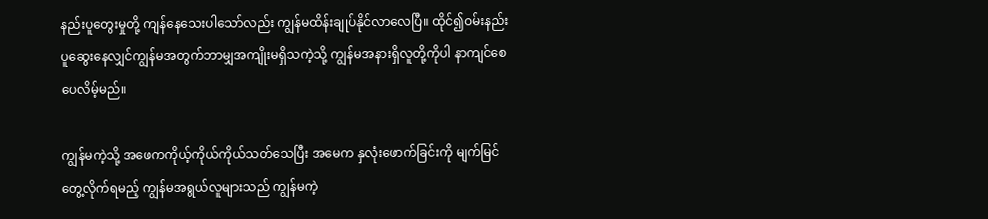နည်းပူတွေးမှုတို့ ကျန်နေသေးပါသော်လည်း ကျွန်မထိန်းချုပ်နိုင်လာလေပြီ။ ထိုင်၍ဝမ်းနည်းပူဆွေးနေလျှင်ကျွန်မအတွက်ဘာမျှအကျိုးမရှိသကဲ့သို့ ကျွန်မအနားရှိလူတို့ကိုပါ နာကျင်စေပေလိမ့်မည်။

ကျွန်မကဲ့သို့ အဖေကကိုယ့်ကိုယ်ကိုယ်သတ်သေပြီး အမေက နှလုံးဖောက်ခြင်းကို မျက်မြင်တွေ့လိုက်ရမည့် ကျွန်မအရွယ်လူများသည် ကျွန်မကဲ့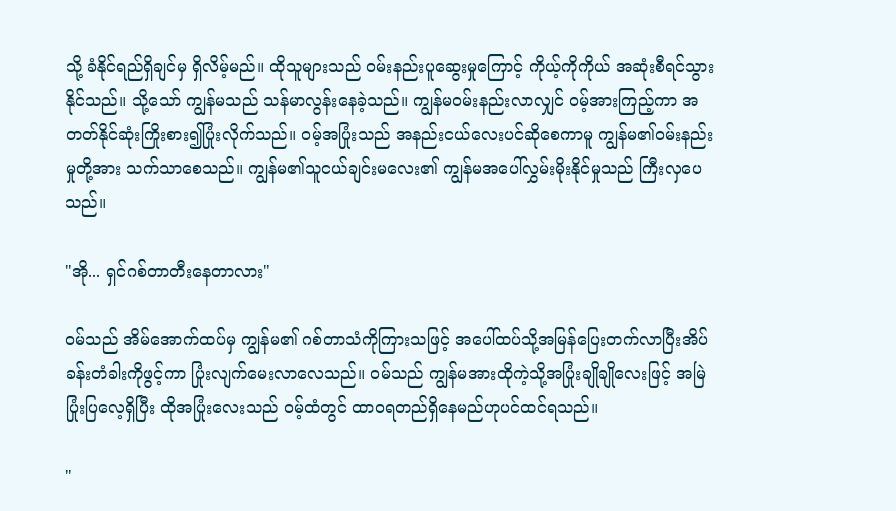သို့ ခံနိုင်ရည်ရှိချင်မှ ရှိလိမ့်မည်။ ထိုသူများသည် ဝမ်းနည်းပူဆွေးမှုကြောင့် ကိုယ့်ကိုကိုယ် အဆုံးစီရင်သွားနိုင်သည်။ သို့သော် ကျွန်မသည် သန်မာလွန်းနေခဲ့သည်။ ကျွန်မဝမ်းနည်းလာလျှင် ဝမ့်အားကြည့်ကာ အတတ်နိုင်ဆုံးကြိုးစား၍ပြုံးလိုက်သည်။ ဝမ့်အပြုံးသည် အနည်းငယ်လေးပင်ဆိုစေကာမူ ကျွန်မ၏ဝမ်းနည်းမှုတို့အား သက်သာစေသည်။ ကျွန်မ၏သူငယ်ချင်းမလေး၏ ကျွန်မအပေါ်လွှမ်းမိုးနိုင်မှုသည် ကြီးလှပေသည်။

"အို... ရှင်ဂစ်တာတီးနေတာလား"

ဝမ်သည် အိမ်အောက်ထပ်မှ ကျွန်မ၏ ဂစ်တာသံကိုကြားသဖြင့် အပေါ်ထပ်သို့အမြန်ပြေးတက်လာပြီးအိပ်ခန်းတံခါးကိုဖွင့်ကာ ပြုံးလျက်မေးလာလေသည်။ ဝမ်သည် ကျွန်မအားထိုကဲ့သို့အပြုံးချိုချိုလေးဖြင့် အမြဲပြုံးပြလေ့ရှိပြီး ထိုအပြုံးလေးသည် ဝမ့်ထံတွင် ထာဝရတည်ရှိနေမည်ဟုပင်ထင်ရသည်။

"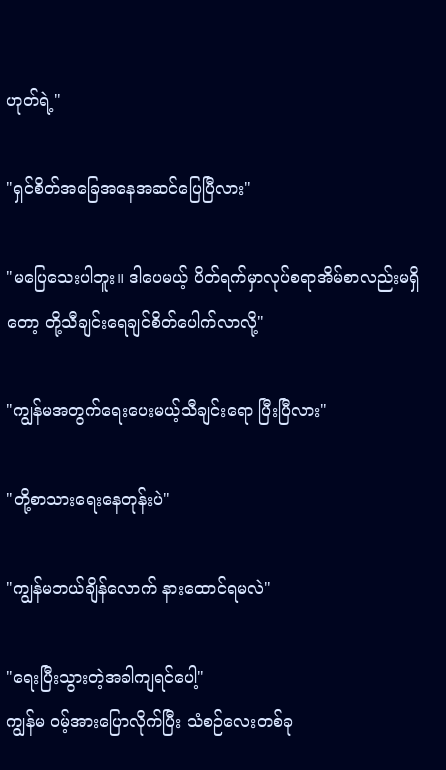ဟုတ်ရဲ့"

"ရှင်စိတ်အခြေအနေအဆင်ပြေပြီလား"

"မပြေသေးပါဘူး။ ဒါပေမယ့် ပိတ်ရက်မှာလုပ်စရာအိမ်စာလည်းမရှိတော့ တို့သီချင်းရေချင်စိတ်ပေါက်လာလို့"

"ကျွန်မအတွက်ရေးပေးမယ့်သီချင်းရော ပြီးပြီလား"

"တို့စာသားရေးနေတုန်းပဲ"

"ကျွန်မဘယ်ချိန်လောက် နားထောင်ရမလဲ"

"ရေးပြီးသွားတဲ့အခါကျရင်ပေါ့"
ကျွန်မ ဝမ့်အားပြောလိုက်ပြီး သံစဉ်လေးတစ်ခု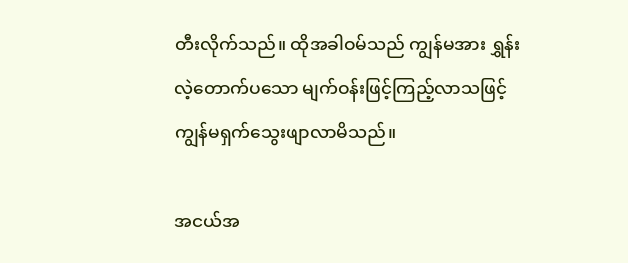တီးလိုက်သည်။ ထိုအခါဝမ်သည် ကျွန်မအား ရွှန်းလဲ့တောက်ပသော မျက်ဝန်းဖြင့်ကြည့်လာသဖြင့် ကျွန်မရှက်သွေးဖျာလာမိသည်။

အငယ်အ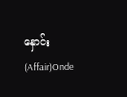နှောင်း (Affair)Onde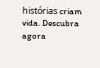histórias criam vida. Descubra agora